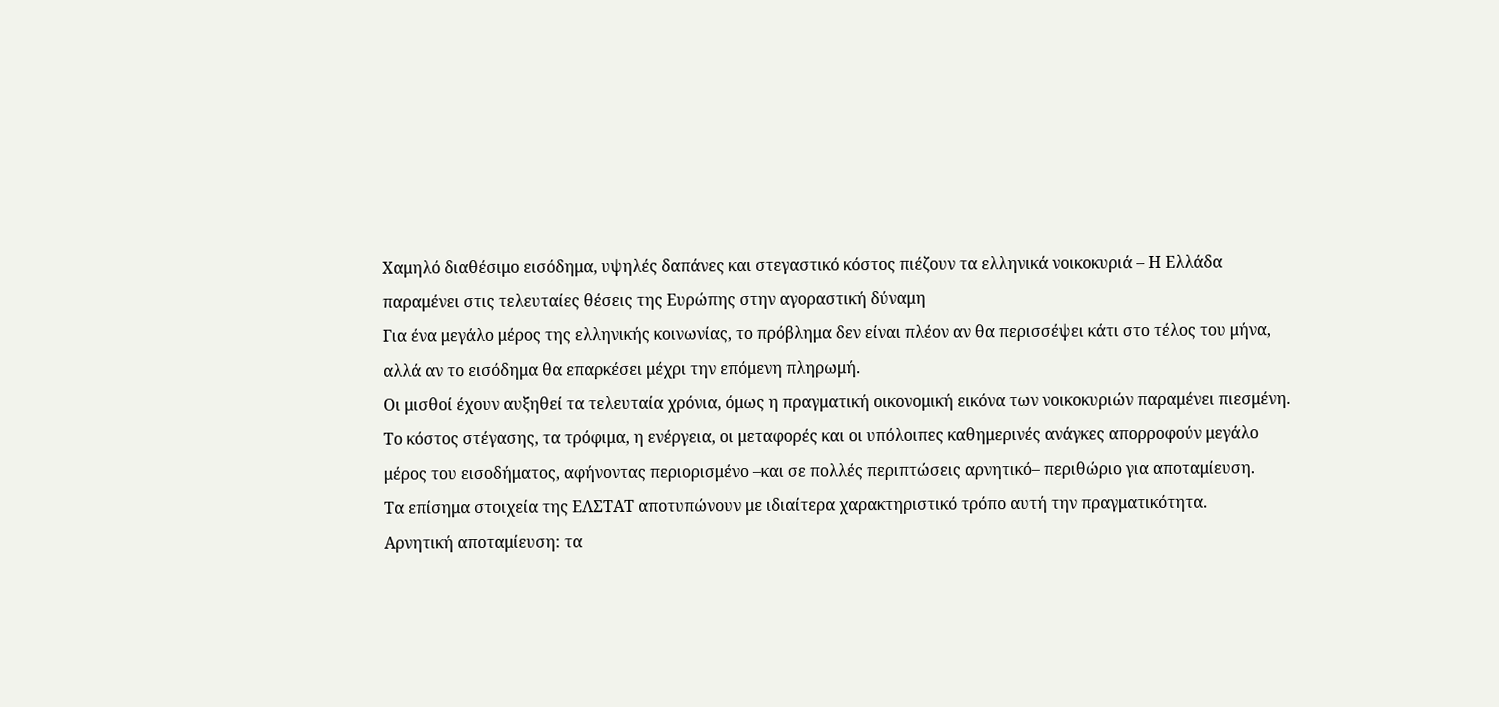Χαμηλό διαθέσιμο εισόδημα, υψηλές δαπάνες και στεγαστικό κόστος πιέζουν τα ελληνικά νοικοκυριά – Η Ελλάδα παραμένει στις τελευταίες θέσεις της Ευρώπης στην αγοραστική δύναμη
Για ένα μεγάλο μέρος της ελληνικής κοινωνίας, το πρόβλημα δεν είναι πλέον αν θα περισσέψει κάτι στο τέλος του μήνα, αλλά αν το εισόδημα θα επαρκέσει μέχρι την επόμενη πληρωμή.
Οι μισθοί έχουν αυξηθεί τα τελευταία χρόνια, όμως η πραγματική οικονομική εικόνα των νοικοκυριών παραμένει πιεσμένη. Το κόστος στέγασης, τα τρόφιμα, η ενέργεια, οι μεταφορές και οι υπόλοιπες καθημερινές ανάγκες απορροφούν μεγάλο μέρος του εισοδήματος, αφήνοντας περιορισμένο –και σε πολλές περιπτώσεις αρνητικό– περιθώριο για αποταμίευση.
Τα επίσημα στοιχεία της ΕΛΣΤΑΤ αποτυπώνουν με ιδιαίτερα χαρακτηριστικό τρόπο αυτή την πραγματικότητα.
Αρνητική αποταμίευση: τα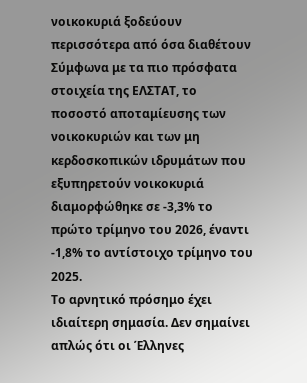νοικοκυριά ξοδεύουν περισσότερα από όσα διαθέτουν
Σύμφωνα με τα πιο πρόσφατα στοιχεία της ΕΛΣΤΑΤ, το ποσοστό αποταμίευσης των νοικοκυριών και των μη κερδοσκοπικών ιδρυμάτων που εξυπηρετούν νοικοκυριά διαμορφώθηκε σε -3,3% το πρώτο τρίμηνο του 2026, έναντι -1,8% το αντίστοιχο τρίμηνο του 2025.
Το αρνητικό πρόσημο έχει ιδιαίτερη σημασία. Δεν σημαίνει απλώς ότι οι Έλληνες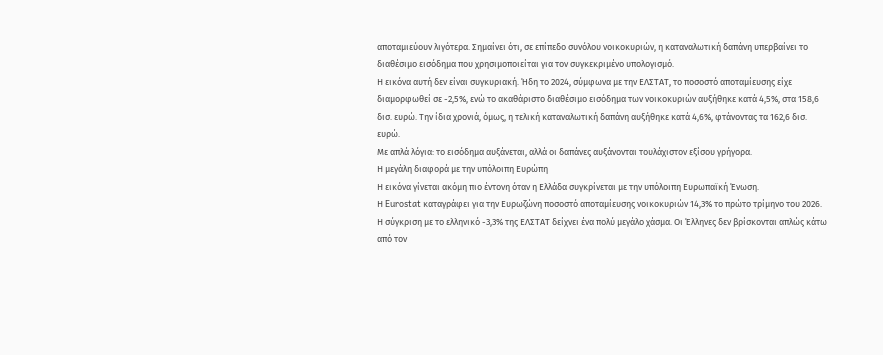αποταμιεύουν λιγότερα. Σημαίνει ότι, σε επίπεδο συνόλου νοικοκυριών, η καταναλωτική δαπάνη υπερβαίνει το διαθέσιμο εισόδημα που χρησιμοποιείται για τον συγκεκριμένο υπολογισμό.
Η εικόνα αυτή δεν είναι συγκυριακή. Ήδη το 2024, σύμφωνα με την ΕΛΣΤΑΤ, το ποσοστό αποταμίευσης είχε διαμορφωθεί σε -2,5%, ενώ το ακαθάριστο διαθέσιμο εισόδημα των νοικοκυριών αυξήθηκε κατά 4,5%, στα 158,6 δισ. ευρώ. Την ίδια χρονιά, όμως, η τελική καταναλωτική δαπάνη αυξήθηκε κατά 4,6%, φτάνοντας τα 162,6 δισ. ευρώ.
Με απλά λόγια: το εισόδημα αυξάνεται, αλλά οι δαπάνες αυξάνονται τουλάχιστον εξίσου γρήγορα.
Η μεγάλη διαφορά με την υπόλοιπη Ευρώπη
Η εικόνα γίνεται ακόμη πιο έντονη όταν η Ελλάδα συγκρίνεται με την υπόλοιπη Ευρωπαϊκή Ένωση.
Η Eurostat καταγράφει για την Ευρωζώνη ποσοστό αποταμίευσης νοικοκυριών 14,3% το πρώτο τρίμηνο του 2026.
Η σύγκριση με το ελληνικό -3,3% της ΕΛΣΤΑΤ δείχνει ένα πολύ μεγάλο χάσμα. Οι Έλληνες δεν βρίσκονται απλώς κάτω από τον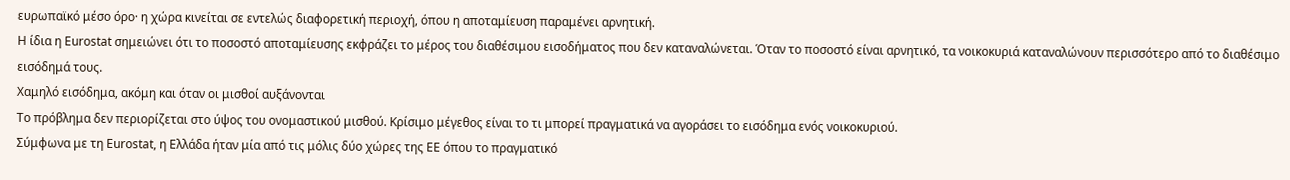ευρωπαϊκό μέσο όρο· η χώρα κινείται σε εντελώς διαφορετική περιοχή, όπου η αποταμίευση παραμένει αρνητική.
Η ίδια η Eurostat σημειώνει ότι το ποσοστό αποταμίευσης εκφράζει το μέρος του διαθέσιμου εισοδήματος που δεν καταναλώνεται. Όταν το ποσοστό είναι αρνητικό, τα νοικοκυριά καταναλώνουν περισσότερο από το διαθέσιμο εισόδημά τους.
Χαμηλό εισόδημα, ακόμη και όταν οι μισθοί αυξάνονται
Το πρόβλημα δεν περιορίζεται στο ύψος του ονομαστικού μισθού. Κρίσιμο μέγεθος είναι το τι μπορεί πραγματικά να αγοράσει το εισόδημα ενός νοικοκυριού.
Σύμφωνα με τη Eurostat, η Ελλάδα ήταν μία από τις μόλις δύο χώρες της ΕΕ όπου το πραγματικό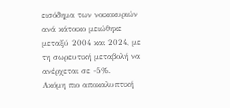εισόδημα των νοικοκυριών ανά κάτοικο μειώθηκε μεταξύ 2004 και 2024, με τη σωρευτική μεταβολή να ανέρχεται σε -5%.
Ακόμη πιο αποκαλυπτική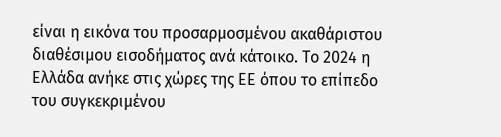είναι η εικόνα του προσαρμοσμένου ακαθάριστου διαθέσιμου εισοδήματος ανά κάτοικο. Το 2024 η Ελλάδα ανήκε στις χώρες της ΕΕ όπου το επίπεδο του συγκεκριμένου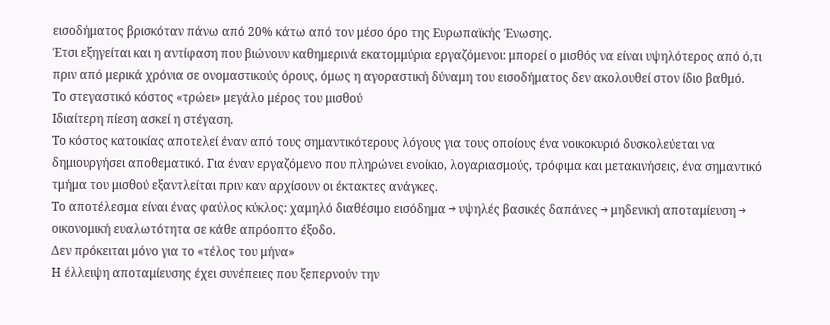εισοδήματος βρισκόταν πάνω από 20% κάτω από τον μέσο όρο της Ευρωπαϊκής Ένωσης.
Έτσι εξηγείται και η αντίφαση που βιώνουν καθημερινά εκατομμύρια εργαζόμενοι: μπορεί ο μισθός να είναι υψηλότερος από ό,τι πριν από μερικά χρόνια σε ονομαστικούς όρους, όμως η αγοραστική δύναμη του εισοδήματος δεν ακολουθεί στον ίδιο βαθμό.
Το στεγαστικό κόστος «τρώει» μεγάλο μέρος του μισθού
Ιδιαίτερη πίεση ασκεί η στέγαση.
Το κόστος κατοικίας αποτελεί έναν από τους σημαντικότερους λόγους για τους οποίους ένα νοικοκυριό δυσκολεύεται να δημιουργήσει αποθεματικό. Για έναν εργαζόμενο που πληρώνει ενοίκιο, λογαριασμούς, τρόφιμα και μετακινήσεις, ένα σημαντικό τμήμα του μισθού εξαντλείται πριν καν αρχίσουν οι έκτακτες ανάγκες.
Το αποτέλεσμα είναι ένας φαύλος κύκλος: χαμηλό διαθέσιμο εισόδημα → υψηλές βασικές δαπάνες → μηδενική αποταμίευση → οικονομική ευαλωτότητα σε κάθε απρόοπτο έξοδο.
Δεν πρόκειται μόνο για το «τέλος του μήνα»
Η έλλειψη αποταμίευσης έχει συνέπειες που ξεπερνούν την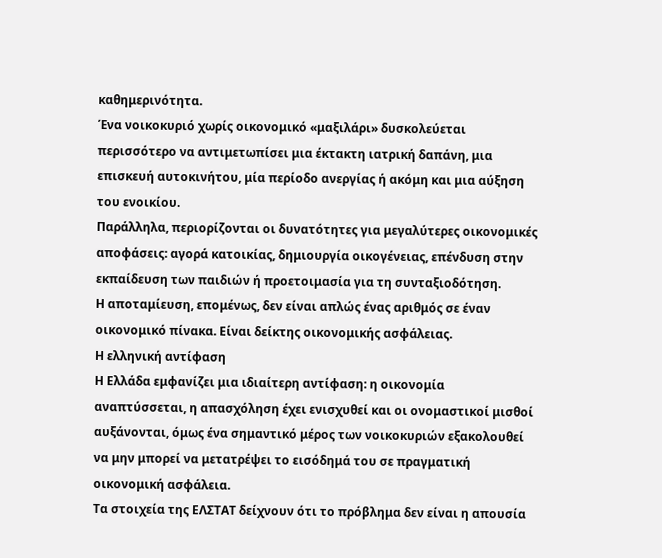καθημερινότητα.
Ένα νοικοκυριό χωρίς οικονομικό «μαξιλάρι» δυσκολεύεται περισσότερο να αντιμετωπίσει μια έκτακτη ιατρική δαπάνη, μια επισκευή αυτοκινήτου, μία περίοδο ανεργίας ή ακόμη και μια αύξηση του ενοικίου.
Παράλληλα, περιορίζονται οι δυνατότητες για μεγαλύτερες οικονομικές αποφάσεις: αγορά κατοικίας, δημιουργία οικογένειας, επένδυση στην εκπαίδευση των παιδιών ή προετοιμασία για τη συνταξιοδότηση.
Η αποταμίευση, επομένως, δεν είναι απλώς ένας αριθμός σε έναν οικονομικό πίνακα. Είναι δείκτης οικονομικής ασφάλειας.
Η ελληνική αντίφαση
Η Ελλάδα εμφανίζει μια ιδιαίτερη αντίφαση: η οικονομία αναπτύσσεται, η απασχόληση έχει ενισχυθεί και οι ονομαστικοί μισθοί αυξάνονται, όμως ένα σημαντικό μέρος των νοικοκυριών εξακολουθεί να μην μπορεί να μετατρέψει το εισόδημά του σε πραγματική οικονομική ασφάλεια.
Τα στοιχεία της ΕΛΣΤΑΤ δείχνουν ότι το πρόβλημα δεν είναι η απουσία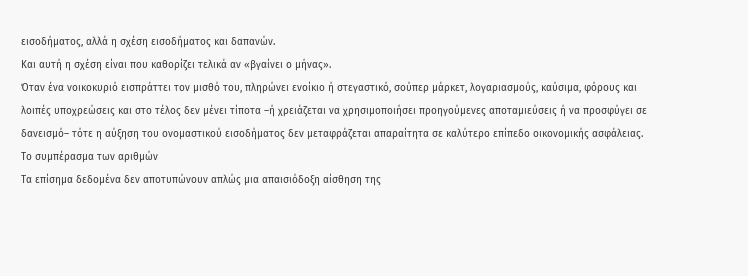εισοδήματος, αλλά η σχέση εισοδήματος και δαπανών.
Και αυτή η σχέση είναι που καθορίζει τελικά αν «βγαίνει ο μήνας».
Όταν ένα νοικοκυριό εισπράττει τον μισθό του, πληρώνει ενοίκιο ή στεγαστικό, σούπερ μάρκετ, λογαριασμούς, καύσιμα, φόρους και λοιπές υποχρεώσεις και στο τέλος δεν μένει τίποτα –ή χρειάζεται να χρησιμοποιήσει προηγούμενες αποταμιεύσεις ή να προσφύγει σε δανεισμό– τότε η αύξηση του ονομαστικού εισοδήματος δεν μεταφράζεται απαραίτητα σε καλύτερο επίπεδο οικονομικής ασφάλειας.
Το συμπέρασμα των αριθμών
Τα επίσημα δεδομένα δεν αποτυπώνουν απλώς μια απαισιόδοξη αίσθηση της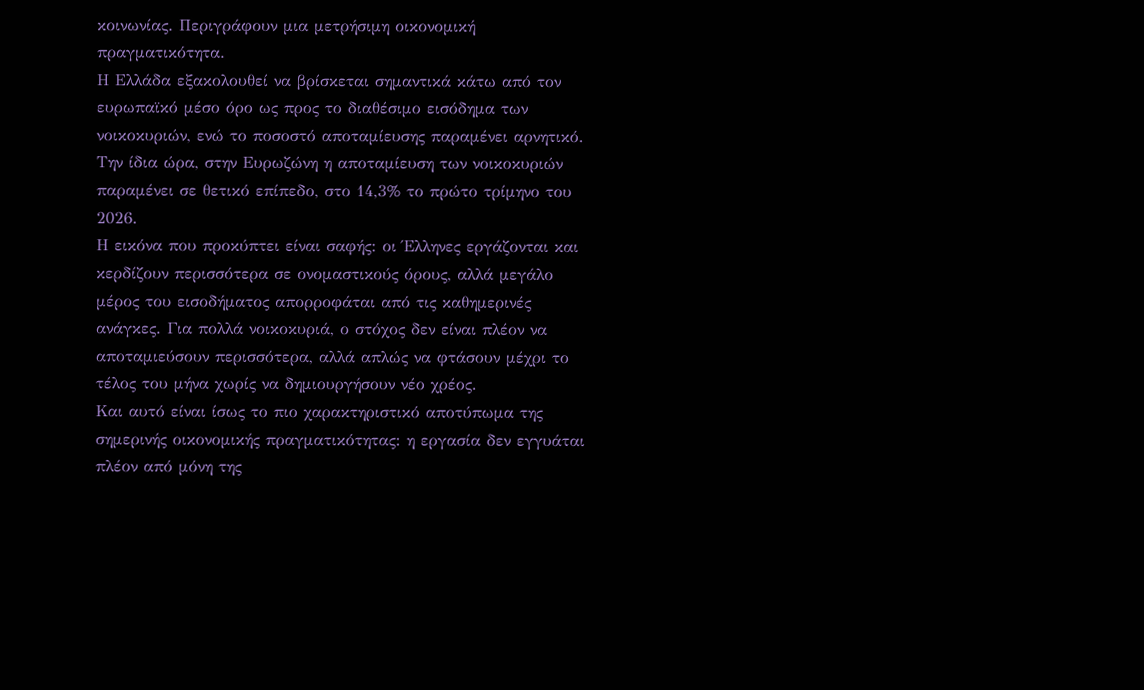κοινωνίας. Περιγράφουν μια μετρήσιμη οικονομική πραγματικότητα.
Η Ελλάδα εξακολουθεί να βρίσκεται σημαντικά κάτω από τον ευρωπαϊκό μέσο όρο ως προς το διαθέσιμο εισόδημα των νοικοκυριών, ενώ το ποσοστό αποταμίευσης παραμένει αρνητικό.
Την ίδια ώρα, στην Ευρωζώνη η αποταμίευση των νοικοκυριών παραμένει σε θετικό επίπεδο, στο 14,3% το πρώτο τρίμηνο του 2026.
Η εικόνα που προκύπτει είναι σαφής: οι Έλληνες εργάζονται και κερδίζουν περισσότερα σε ονομαστικούς όρους, αλλά μεγάλο μέρος του εισοδήματος απορροφάται από τις καθημερινές ανάγκες. Για πολλά νοικοκυριά, ο στόχος δεν είναι πλέον να αποταμιεύσουν περισσότερα, αλλά απλώς να φτάσουν μέχρι το τέλος του μήνα χωρίς να δημιουργήσουν νέο χρέος.
Και αυτό είναι ίσως το πιο χαρακτηριστικό αποτύπωμα της σημερινής οικονομικής πραγματικότητας: η εργασία δεν εγγυάται πλέον από μόνη της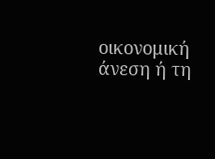οικονομική άνεση ή τη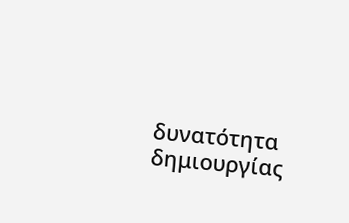δυνατότητα δημιουργίας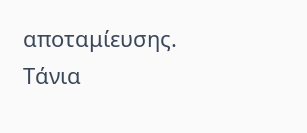αποταμίευσης.
Τάνια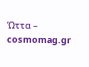Ώττα – cosmomag.gr